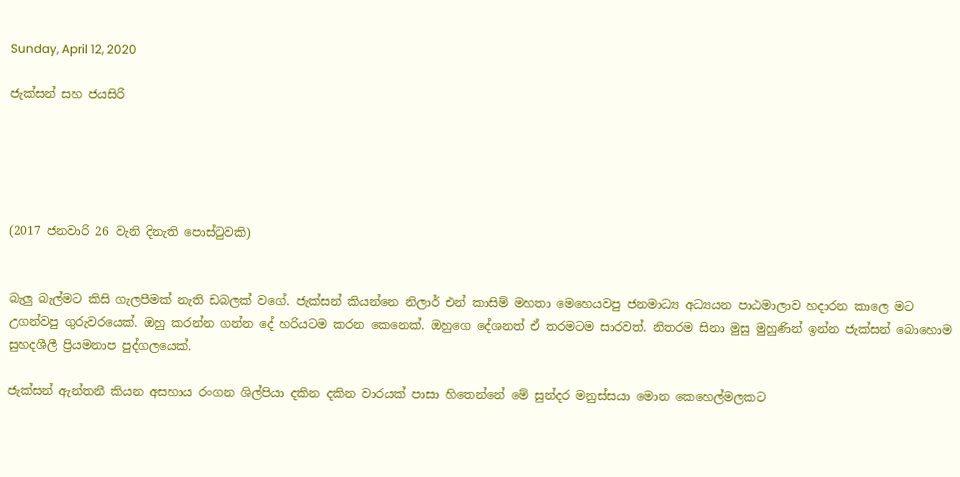Sunday, April 12, 2020

ජැක්සන් සහ ජයසිරි





(2017 ජනවාරි 26 වැනි දිනැති පොස්ටුවකි)


බැලු බැල්මට කිසි ගැලපීමක් නැති ඩබලක් වගේ. ජැක්සන් කියන්නෙ නිලාර් එන් කාසිම් මහතා මෙහෙයවපු ජනමාධ්‍ය අධ්‍යයන පාඨමාලාව හදාරන කාලෙ මට උගන්වපු ගුරුවරයෙක්. ඔහු කරන්න ගන්න දේ හරියටම කරන කෙනෙක්. ඔහුගෙ දේශනත් ඒ තරමටම සාරවත්. නිතරම සිනා මුසු මුහුණින් ඉන්න ජැක්සන් බොහොම සුහදශීලී ප්‍රියමනාප පුද්ගලයෙක්.

ජැක්සන් ඇන්තනී කියන අසහාය රංගන ශිල්පියා දකින දකින වාරයක් පාසා හිතෙන්නේ මේ සුන්දර මනුස්සයා මොන කෙහෙල්මලකට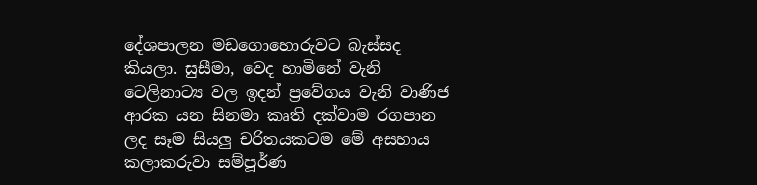දේශපාලන මඩගොහොරුවට බැස්සද කියලා. සුසීමා, වෙද හාමිනේ වැනි ටෙලිනාට්‍ය වල ඉදන් ප්‍රවේගය වැනි වාණිජ ආරක යන සිනමා කෘති දක්වාම රගපාන ලද සෑම සියලු චරිතයකටම මේ අසහාය කලාකරුවා සම්පූර්ණ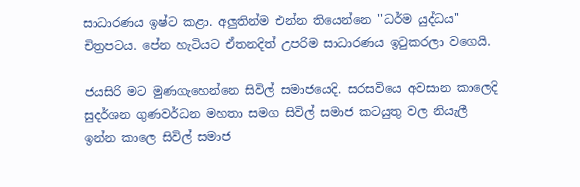සාධාරණය ඉෂ්ට කළා. අලුතින්ම එන්න තියෙන්නෙ ''ධර්ම යුද්ධය'' චිත්‍රපටය. පේන හැටියට ඒතනදිත් උපරිම සාධාරණය ඉටුකරලා වගෙයි.

ජයසිරි මට මුණගැහෙන්නෙ සිවිල් සමාජයෙදි. සරසවියෙ අවසාන කාලෙදි සුදර්ශන ගුණවර්ධන මහතා සමග සිවිල් සමාජ කටයුතු වල නියැලී ඉන්න කාලෙ සිවිල් සමාජ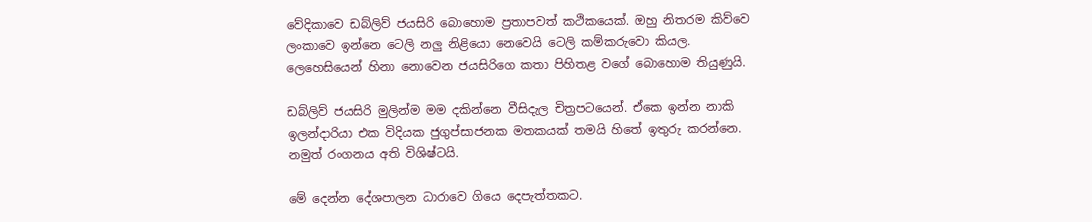වේදිකාවෙ ඩබ්ලිව් ජයසිරි බොහොම ප්‍රතාපවත් කථිකයෙක්. ඔහු නිතරම කිව්වෙ ලංකාවෙ ඉන්නෙ ටෙලි නලු නිළියො නෙවෙයි ටෙලි කම්කරුවො කියල. ලෙහෙසියෙන් හිනා නොවෙන ජයසිරිගෙ කතා පිහිතළ වගේ බොහොම තියුණුයි.

ඩබ්ලිව් ජයසිරි මුලින්ම මම දකින්නෙ වීසිදැල චිත්‍රපටයෙන්. ඒකෙ ඉන්න නාකි ඉලන්දාරියා එක විදියක ජුගුප්සාජනක මතකයක් තමයි හිතේ ඉතුරු කරන්නෙ. නමුත් රංගනය අති විශිෂ්ටයි.

මේ දෙන්න දේශපාලන ධාරාවෙ ගියෙ දෙපැත්තකට.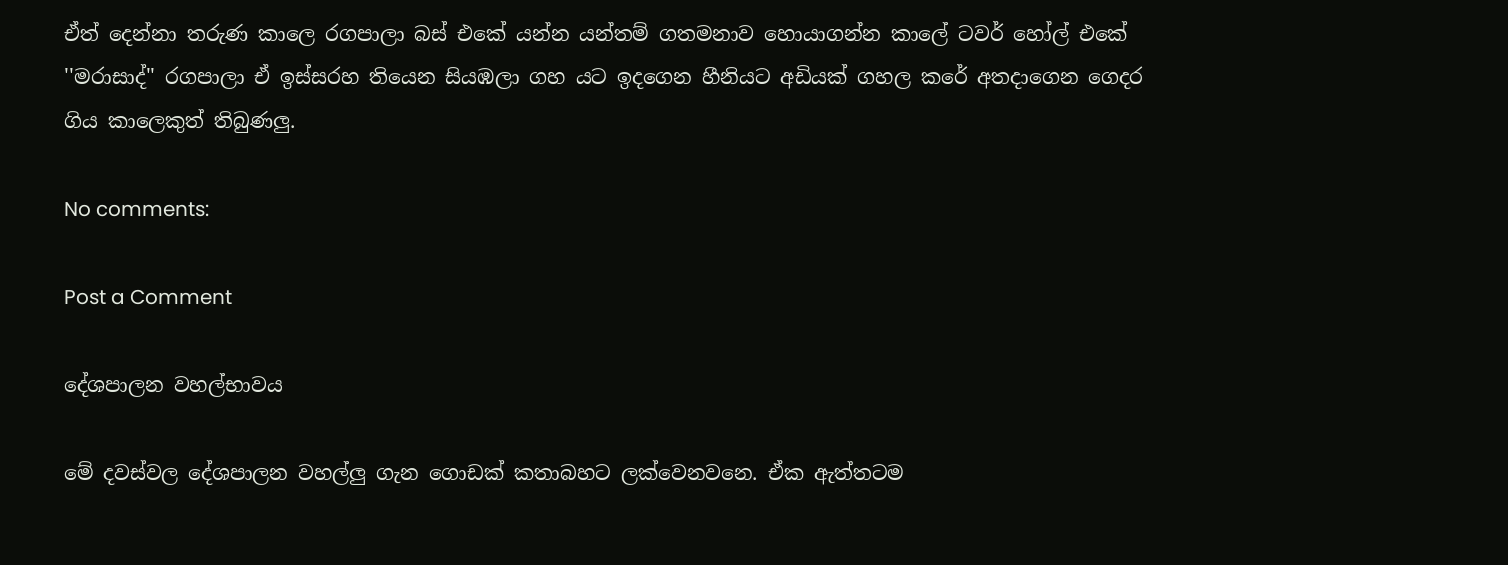ඒත් දෙන්නා තරුණ කාලෙ රගපාලා බස් එකේ යන්න යන්තම් ගතමනාව හොයාගන්න කාලේ ටවර් හෝල් එකේ ''මරාසාද්'' රගපාලා ඒ ඉස්සරහ තියෙන සියඹලා ගහ යට ඉදගෙන හීනියට අඩියක් ගහල කරේ අතදාගෙන ගෙදර ගිය කාලෙකුත් තිබුණලු.

No comments:

Post a Comment

දේශපාලන වහල්භාවය

මේ දවස්වල දේශපාලන වහල්ලු ගැන ගොඩක් කතාබහට ලක්වෙනවනෙ. ඒක ඇත්තටම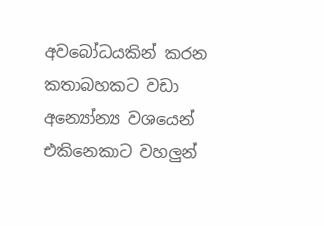අවබෝධයකින් කරන කතාබහකට වඩා අන්‍යෝන්‍ය වශයෙන් එකිනෙකාට වහලුන්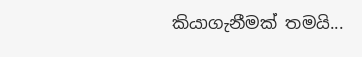කියාගැනීමක් තමයි...